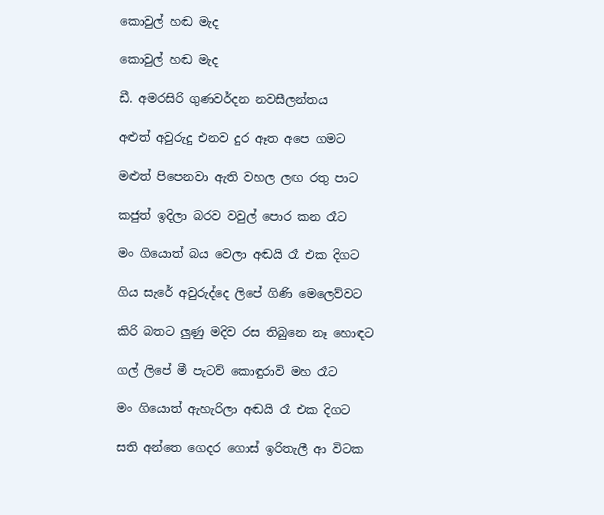කොවුල් හඬ මැද

කොවුල් හඬ මැද

ඩී. අමරසිරි ගුණවර්දන නවසීලන්තය

අළුත් අවුරුදු එනව දුර ඈත අපෙ ගමට

මළුත් පිපෙනවා ඇති වහල ලඟ රතු පාට

කජුත් ඉදිලා බරව වවුල් පොර කන රෑට

මං ගියොත් බය වෙලා අඬයි රෑ එක දිගට

ගිය සැරේ අවුරුද්දෙ ලිපේ ගිණි මෙලෙව්වට

කිරි බතට ලුණු මදිව රස තිබුනෙ නෑ හොඳට

ගල් ලිපේ මී පැටව් කොඳුරාවි මහ රෑට

මං ගියොත් ඇහැරිලා අඬයි රෑ එක දිගට

සති අන්තෙ ගෙදර ගොස් ඉරිතැලී ආ විටක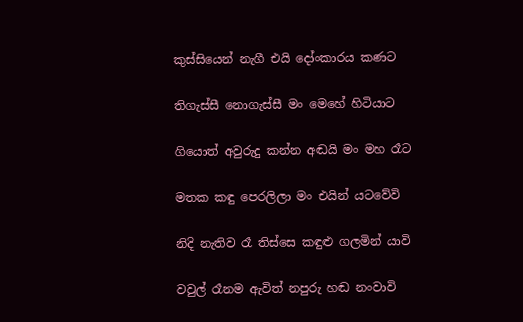කුස්සියෙන් නැගී එයි දෝංකාරය කණට

තිගැස්සී නොගැස්සී මං මෙහේ හිටියාට

ගියොත් අවුරුදු කන්න අඬයි මං මහ රෑට

මතක කඳු පෙරලිලා මං එයින් යටවේවි

නිදි නැතිව රෑ තිස්සෙ කඳුළු ගලමින් යාවි

වවුල් රෑනම ඇවිත් නපුරු හඬ නංවාවි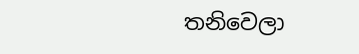තනිවෙලා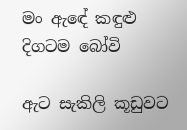මං ඇඳේ කඳුළු දිගටම බෝවි

ඇට සැකිලි කූඩුවට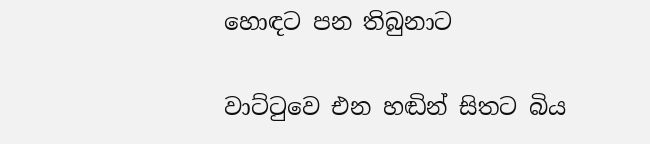හොඳට පන තිබුනාට

වාට්ටුවෙ එන හඬින් සිතට බිය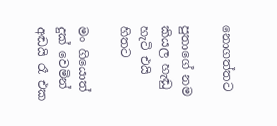නොගත්තට

පුතාගේ නම කියල හැඬු හැටි එයි හිතට

මං ගියොත් දුක් වෙමින් අඬයි රෑ එක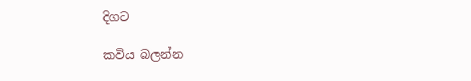දිගට

කවිය බලන්න